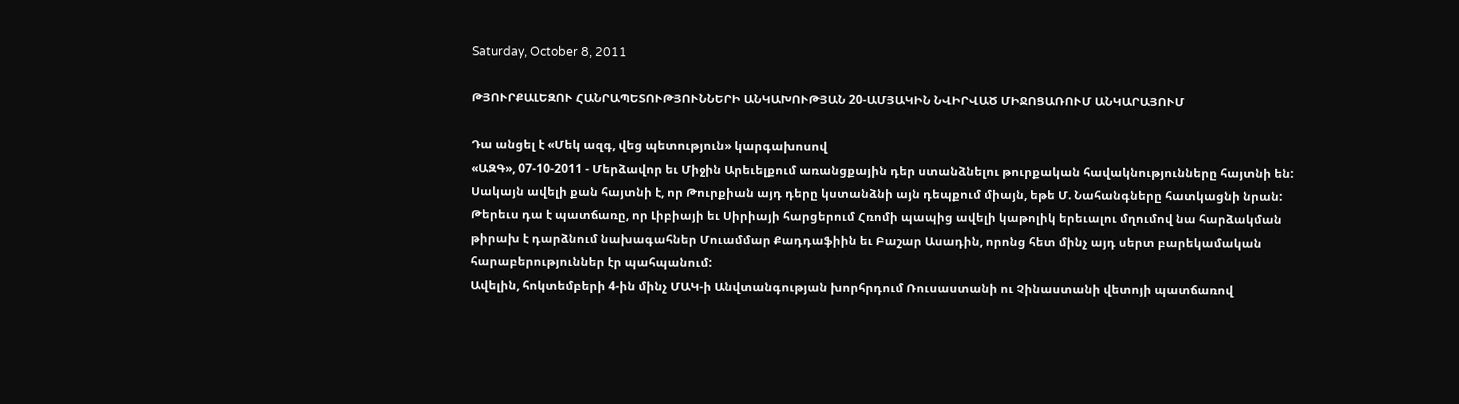Saturday, October 8, 2011

ԹՅՈՒՐՔԱԼԵԶՈՒ ՀԱՆՐԱՊԵՏՈՒԹՅՈՒՆՆԵՐԻ ԱՆԿԱԽՈՒԹՅԱՆ 20-ԱՄՅԱԿԻՆ ՆՎԻՐՎԱԾ ՄԻՋՈՑԱՌՈՒՄ ԱՆԿԱՐԱՅՈՒՄ

Դա անցել է «Մեկ ազգ, վեց պետություն» կարգախոսով
«ԱԶԳ», 07-10-2011 - Մերձավոր եւ Միջին Արեւելքում առանցքային դեր ստանձնելու թուրքական հավակնությունները հայտնի են: Սակայն ավելի քան հայտնի է, որ Թուրքիան այդ դերը կստանձնի այն դեպքում միայն, եթե Մ. Նահանգները հատկացնի նրան: Թերեւս դա է պատճառը, որ Լիբիայի եւ Սիրիայի հարցերում Հռոմի պապից ավելի կաթոլիկ երեւալու մղումով նա հարձակման թիրախ է դարձնում նախագահներ Մուամմար Քադդաֆիին եւ Բաշար Ասադին, որոնց հետ մինչ այդ սերտ բարեկամական հարաբերություններ էր պահպանում:
Ավելին, հոկտեմբերի 4-ին մինչ ՄԱԿ-ի Անվտանգության խորհրդում Ռուսաստանի ու Չինաստանի վետոյի պատճառով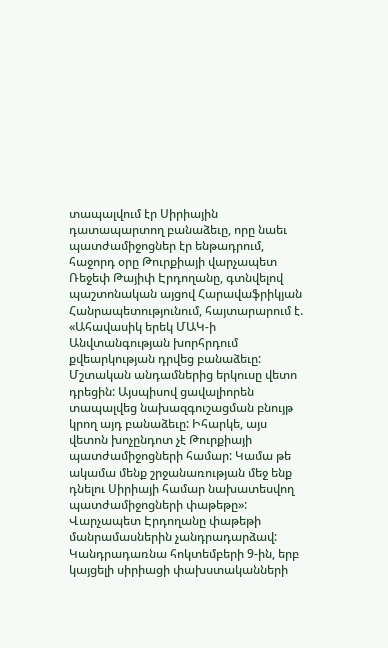տապալվում էր Սիրիային դատապարտող բանաձեւը, որը նաեւ պատժամիջոցներ էր ենթադրում, հաջորդ օրը Թուրքիայի վարչապետ Ռեջեփ Թայիփ Էրդողանը, գտնվելով պաշտոնական այցով Հարավաֆրիկյան Հանրապետությունում, հայտարարում է. «Ահավասիկ երեկ ՄԱԿ-ի Անվտանգության խորհրդում քվեարկության դրվեց բանաձեւը: Մշտական անդամներից երկուսը վետո դրեցին: Այսպիսով ցավալիորեն տապալվեց նախազգուշացման բնույթ կրող այդ բանաձեւը: Իհարկե, այս վետոն խոչընդոտ չէ Թուրքիայի պատժամիջոցների համար: Կամա թե ակամա մենք շրջանառության մեջ ենք դնելու Սիրիայի համար նախատեսվող պատժամիջոցների փաթեթը»:
Վարչապետ Էրդողանը փաթեթի մանրամասներին չանդրադարձավ: Կանդրադառնա հոկտեմբերի 9-ին, երբ կայցելի սիրիացի փախստականների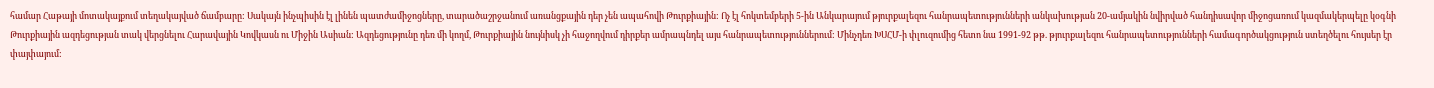համար Հաթայի մոտակայքում տեղակայված ճամբարը: Սակայն ինչպիսին էլ լինեն պատժամիջոցները, տարածաշրջանում առանցքային դեր չեն ապահովի Թուրքիային: Ոչ էլ հոկտեմբերի 5-ին Անկարայում թյուրքալեզու հանրապետությունների անկախության 20-ամյակին նվիրված հանդիսավոր միջոցառում կազմակերպելը կօգնի Թուրքիային ազդեցության տակ վերցնելու Հարավային Կովկասն ու Միջին Ասիան: Ազդեցությունը դեռ մի կողմ, Թուրքիային նույնիսկ չի հաջողվում դիրքեր ամրապնդել այս հանրապետություններում: Մինչդեռ ԽՍՀՄ-ի փլուզումից հետո նա 1991-92 թթ. թյուրքալեզու հանրապետությունների համագործակցություն ստեղծելու հույսեր էր փայփայում: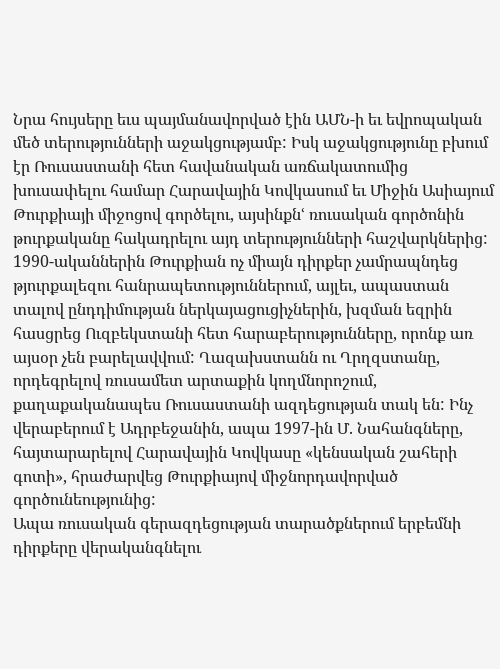Նրա հույսերը եւս պայմանավորված էին ԱՄՆ-ի եւ եվրոպական մեծ տերությունների աջակցությամբ: Իսկ աջակցությունը բխում էր Ռուսաստանի հետ հավանական առճակատումից խուսափելու համար Հարավային Կովկասում եւ Միջին Ասիայում Թուրքիայի միջոցով գործելու, այսինքնՙ ռուսական գործոնին թուրքականը հակադրելու այդ տերությունների հաշվարկներից:
1990-ականներին Թուրքիան ոչ միայն դիրքեր չամրապնդեց թյուրքալեզու հանրապետություններում, այլեւ, ապաստան տալով ընդդիմության ներկայացուցիչներին, խզման եզրին հասցրեց Ուզբեկստանի հետ հարաբերությունները, որոնք առ այսօր չեն բարելավվում: Ղազախստանն ու Ղրղզստանը, որդեգրելով ռուսամետ արտաքին կողմնորոշում, քաղաքականապես Ռուսաստանի ազդեցության տակ են: Ինչ վերաբերում է Ադրբեջանին, ապա 1997-ին Մ. Նահանգները, հայտարարելով Հարավային Կովկասը «կենսական շահերի գոտի», հրաժարվեց Թուրքիայով միջնորդավորված գործունեությունից:
Ապա ռուսական գերազդեցության տարածքներում երբեմնի դիրքերը վերականգնելու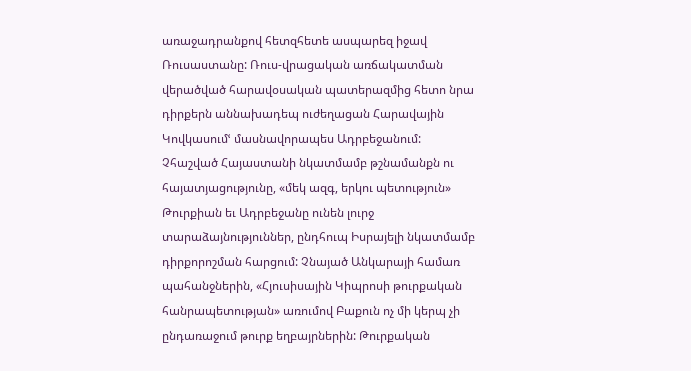առաջադրանքով հետզհետե ասպարեզ իջավ Ռուսաստանը: Ռուս-վրացական առճակատման վերածված հարավօսական պատերազմից հետո նրա դիրքերն աննախադեպ ուժեղացան Հարավային Կովկասումՙ մասնավորապես Ադրբեջանում:
Չհաշված Հայաստանի նկատմամբ թշնամանքն ու հայատյացությունը, «մեկ ազգ, երկու պետություն» Թուրքիան եւ Ադրբեջանը ունեն լուրջ տարաձայնություններ, ընդհուպ Իսրայելի նկատմամբ դիրքորոշման հարցում: Չնայած Անկարայի համառ պահանջներին, «Հյուսիսային Կիպրոսի թուրքական հանրապետության» առումով Բաքուն ոչ մի կերպ չի ընդառաջում թուրք եղբայրներին: Թուրքական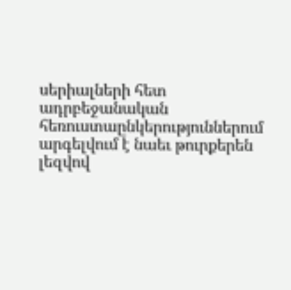սերիալների հետ ադրբեջանական հեռուստաընկերություններում արգելվում է նաեւ թուրքերեն լեզվով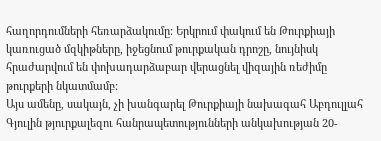հաղորդումների հեռարձակումը: Երկրում փակում են Թուրքիայի կառուցած մզկիթները, իջեցնում թուրքական դրոշը, նույնիսկ հրաժարվում են փոխադարձաբար վերացնել վիզային ռեժիմը թուրքերի նկատմամբ:
Այս ամենը, սակայն, չի խանգարել Թուրքիայի նախագահ Աբդուլլահ Գյուլին թյուրքալեզու հանրապետությունների անկախության 20-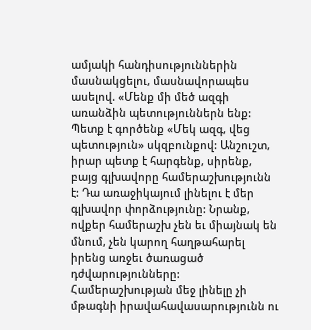ամյակի հանդիսություններին մասնակցելու, մասնավորապես ասելով. «Մենք մի մեծ ազգի առանձին պետություններն ենք: Պետք է գործենք «Մեկ ազգ, վեց պետություն» սկզբունքով: Անշուշտ, իրար պետք է հարգենք, սիրենք, բայց գլխավորը համերաշխությունն է: Դա առաջիկայում լինելու է մեր գլխավոր փորձությունը: Նրանք, ովքեր համերաշխ չեն եւ միայնակ են մնում, չեն կարող հաղթահարել իրենց առջեւ ծառացած դժվարությունները: Համերաշխության մեջ լինելը չի մթագնի իրավահավասարությունն ու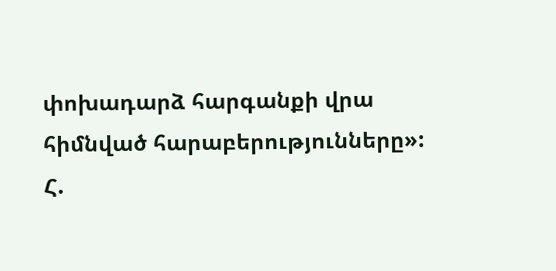փոխադարձ հարգանքի վրա հիմնված հարաբերությունները»:
Հ.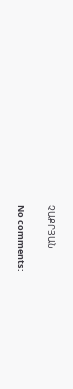ՉԱՔՐՅԱՆ

No comments: